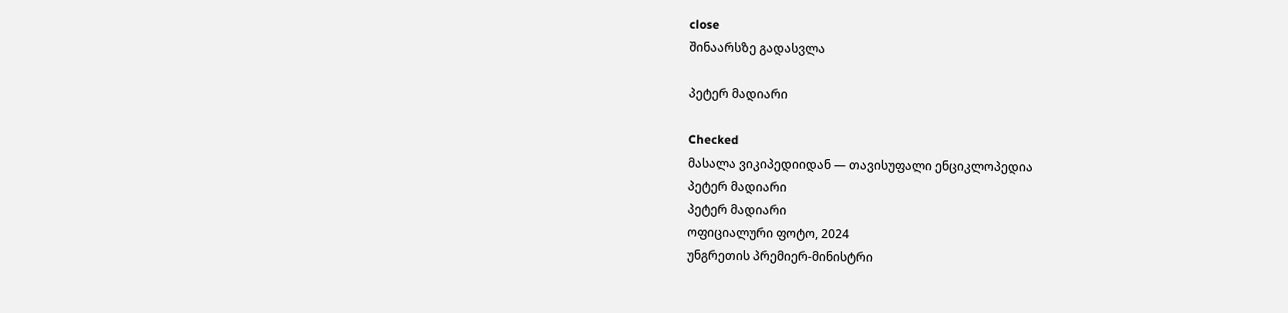close
შინაარსზე გადასვლა

პეტერ მადიარი

Checked
მასალა ვიკიპედიიდან — თავისუფალი ენციკლოპედია
პეტერ მადიარი
პეტერ მადიარი
ოფიციალური ფოტო, 2024
უნგრეთის პრემიერ-მინისტრი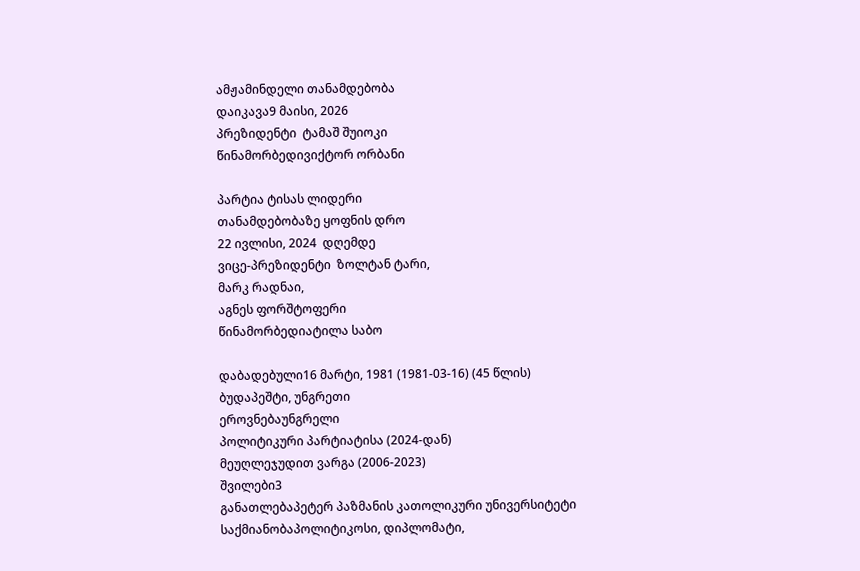ამჟამინდელი თანამდებობა
დაიკავა9 მაისი, 2026
პრეზიდენტი  ტამაშ შუიოკი
წინამორბედივიქტორ ორბანი

პარტია ტისას ლიდერი
თანამდებობაზე ყოფნის დრო
22 ივლისი, 2024  დღემდე
ვიცე-პრეზიდენტი  ზოლტან ტარი,
მარკ რადნაი,
აგნეს ფორშტოფერი
წინამორბედიატილა საბო

დაბადებული16 მარტი, 1981 (1981-03-16) (45 წლის)
ბუდაპეშტი, უნგრეთი
ეროვნებაუნგრელი
პოლიტიკური პარტიატისა (2024-დან)
მეუღლეჯუდით ვარგა (2006-2023)
შვილები3
განათლებაპეტერ პაზმანის კათოლიკური უნივერსიტეტი
საქმიანობაპოლიტიკოსი, დიპლომატი,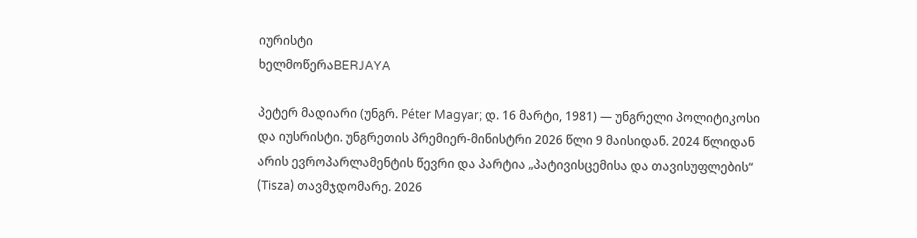იურისტი
ხელმოწერაBERJAYA

პეტერ მადიარი (უნგრ. Péter Magyar; დ. 16 მარტი, 1981) — უნგრელი პოლიტიკოსი და იუსრისტი. უნგრეთის პრემიერ-მინისტრი 2026 წლი 9 მაისიდან. 2024 წლიდან არის ევროპარლამენტის წევრი და პარტია „პატივისცემისა და თავისუფლების“ (Tisza) თავმჯდომარე. 2026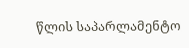წლის საპარლამენტო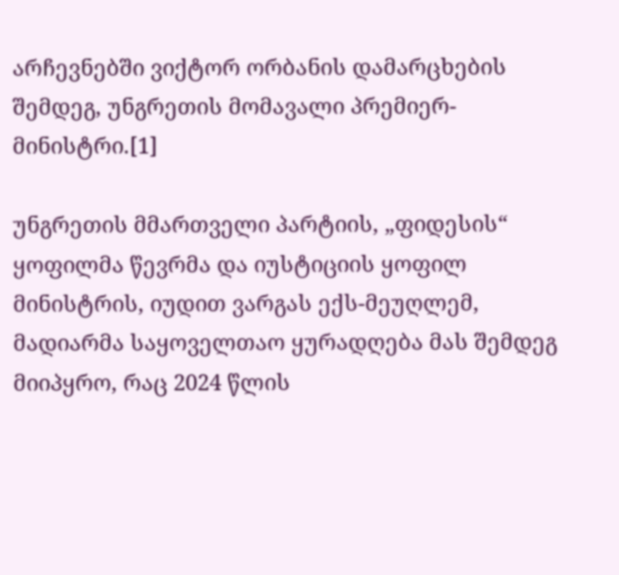არჩევნებში ვიქტორ ორბანის დამარცხების შემდეგ, უნგრეთის მომავალი პრემიერ-მინისტრი.[1]

უნგრეთის მმართველი პარტიის, „ფიდესის“ ყოფილმა წევრმა და იუსტიციის ყოფილ მინისტრის, იუდით ვარგას ექს-მეუღლემ, მადიარმა საყოველთაო ყურადღება მას შემდეგ მიიპყრო, რაც 2024 წლის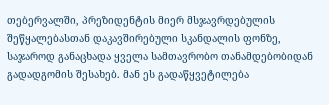თებერვალში, პრეზიდენტის მიერ მსჯავრდებულის შეწყალებასთან დაკავშირებული სკანდალის ფონზე, საჯაროდ განაცხადა ყველა სამთავრობო თანამდებობიდან გადადგომის შესახებ. მან ეს გადაწყვეტილება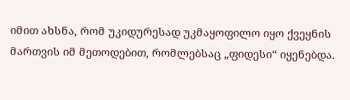იმით ახსნა, რომ უკიდურესად უკმაყოფილო იყო ქვეყნის მართვის იმ მეთოდებით, რომლებსაც „ფიდესი“ იყენებდა.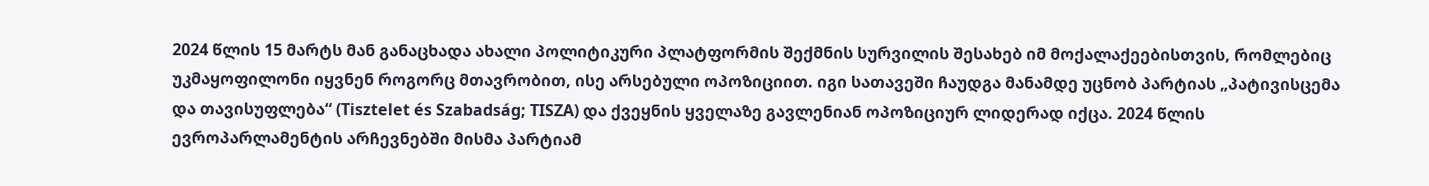2024 წლის 15 მარტს მან განაცხადა ახალი პოლიტიკური პლატფორმის შექმნის სურვილის შესახებ იმ მოქალაქეებისთვის, რომლებიც უკმაყოფილონი იყვნენ როგორც მთავრობით, ისე არსებული ოპოზიციით. იგი სათავეში ჩაუდგა მანამდე უცნობ პარტიას „პატივისცემა და თავისუფლება“ (Tisztelet és Szabadság; TISZA) და ქვეყნის ყველაზე გავლენიან ოპოზიციურ ლიდერად იქცა. 2024 წლის ევროპარლამენტის არჩევნებში მისმა პარტიამ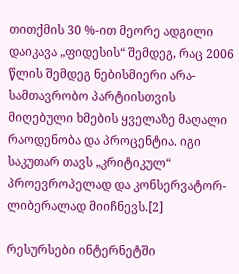თითქმის 30 %-ით მეორე ადგილი დაიკავა „ფიდესის“ შემდეგ, რაც 2006 წლის შემდეგ ნებისმიერი არა-სამთავრობო პარტიისთვის მიღებული ხმების ყველაზე მაღალი რაოდენობა და პროცენტია. იგი საკუთარ თავს „კრიტიკულ“ პროევროპელად და კონსერვატორ-ლიბერალად მიიჩნევს.[2]

რესურსები ინტერნეტში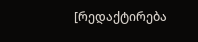[რედაქტირება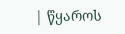| წყაროს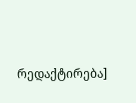რედაქტირება]